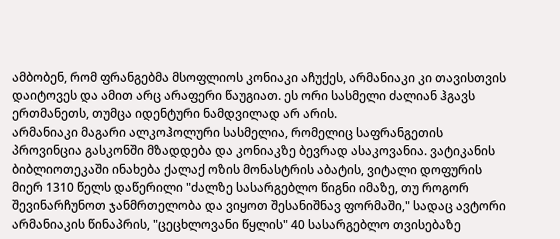ამბობენ, რომ ფრანგებმა მსოფლიოს კონიაკი აჩუქეს, არმანიაკი კი თავისთვის დაიტოვეს და ამით არც არაფერი წაუგიათ. ეს ორი სასმელი ძალიან ჰგავს ერთმანეთს, თუმცა იდენტური ნამდვილად არ არის.
არმანიაკი მაგარი ალკოჰოლური სასმელია, რომელიც საფრანგეთის პროვინცია გასკონში მზადდება და კონიაკზე ბევრად ასაკოვანია. ვატიკანის ბიბლიოთეკაში ინახება ქალაქ ოზის მონასტრის აბატის, ვიტალი დოფურის მიერ 1310 წელს დაწერილი "ძალზე სასარგებლო წიგნი იმაზე, თუ როგორ შევინარჩუნოთ ჯანმრთელობა და ვიყოთ შესანიშნავ ფორმაში," სადაც ავტორი არმანიაკის წინაპრის, "ცეცხლოვანი წყლის" 40 სასარგებლო თვისებაზე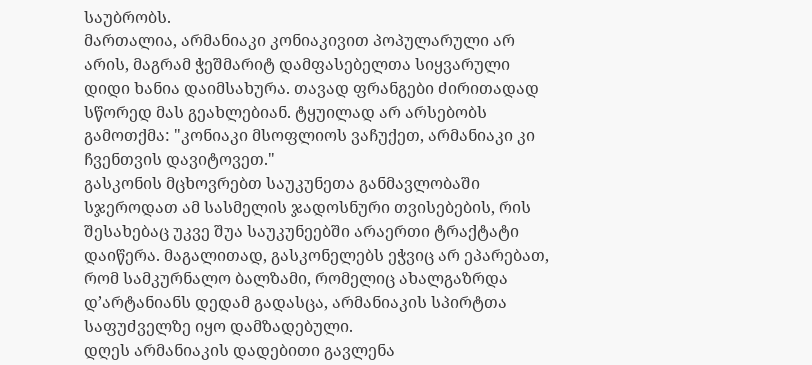საუბრობს.
მართალია, არმანიაკი კონიაკივით პოპულარული არ არის, მაგრამ ჭეშმარიტ დამფასებელთა სიყვარული დიდი ხანია დაიმსახურა. თავად ფრანგები ძირითადად სწორედ მას გეახლებიან. ტყუილად არ არსებობს გამოთქმა: "კონიაკი მსოფლიოს ვაჩუქეთ, არმანიაკი კი ჩვენთვის დავიტოვეთ."
გასკონის მცხოვრებთ საუკუნეთა განმავლობაში სჯეროდათ ამ სასმელის ჯადოსნური თვისებების, რის შესახებაც უკვე შუა საუკუნეებში არაერთი ტრაქტატი დაიწერა. მაგალითად, გასკონელებს ეჭვიც არ ეპარებათ, რომ სამკურნალო ბალზამი, რომელიც ახალგაზრდა დ’არტანიანს დედამ გადასცა, არმანიაკის სპირტთა საფუძველზე იყო დამზადებული.
დღეს არმანიაკის დადებითი გავლენა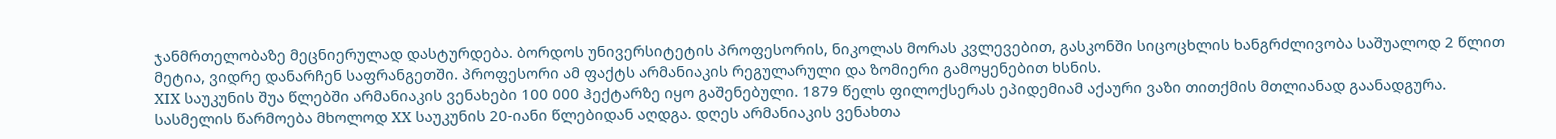ჯანმრთელობაზე მეცნიერულად დასტურდება. ბორდოს უნივერსიტეტის პროფესორის, ნიკოლას მორას კვლევებით, გასკონში სიცოცხლის ხანგრძლივობა საშუალოდ 2 წლით მეტია, ვიდრე დანარჩენ საფრანგეთში. პროფესორი ამ ფაქტს არმანიაკის რეგულარული და ზომიერი გამოყენებით ხსნის.
XIX საუკუნის შუა წლებში არმანიაკის ვენახები 100 000 ჰექტარზე იყო გაშენებული. 1879 წელს ფილოქსერას ეპიდემიამ აქაური ვაზი თითქმის მთლიანად გაანადგურა. სასმელის წარმოება მხოლოდ XX საუკუნის 20-იანი წლებიდან აღდგა. დღეს არმანიაკის ვენახთა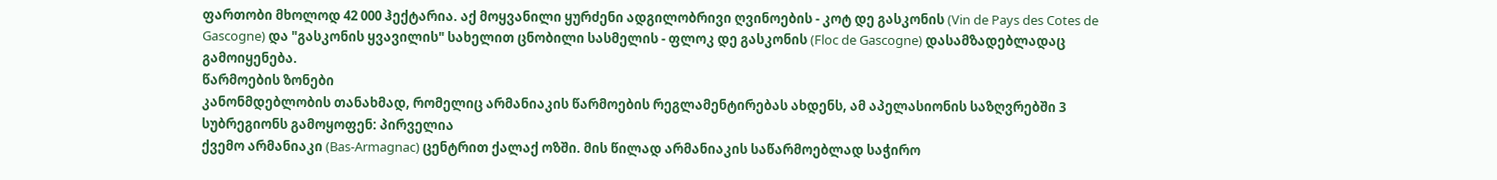ფართობი მხოლოდ 42 000 ჰექტარია. აქ მოყვანილი ყურძენი ადგილობრივი ღვინოების - კოტ დე გასკონის (Vin de Pays des Cotes de Gascogne) და "გასკონის ყვავილის" სახელით ცნობილი სასმელის - ფლოკ დე გასკონის (Floc de Gascogne) დასამზადებლადაც გამოიყენება.
წარმოების ზონები
კანონმდებლობის თანახმად, რომელიც არმანიაკის წარმოების რეგლამენტირებას ახდენს, ამ აპელასიონის საზღვრებში 3 სუბრეგიონს გამოყოფენ: პირველია
ქვემო არმანიაკი (Bas-Armagnac) ცენტრით ქალაქ ოზში. მის წილად არმანიაკის საწარმოებლად საჭირო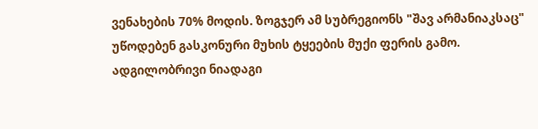ვენახების 70% მოდის. ზოგჯერ ამ სუბრეგიონს "შავ არმანიაკსაც" უწოდებენ გასკონური მუხის ტყეების მუქი ფერის გამო.
ადგილობრივი ნიადაგი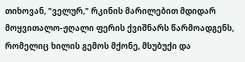თიხოვან, "ველურ," რკინის მარილებით მდიდარ მოყვითალო-ჟღალი ფერის ქვიშნარს წარმოადგენს, რომელიც ხილის გემოს მქონე, მსუბუქი და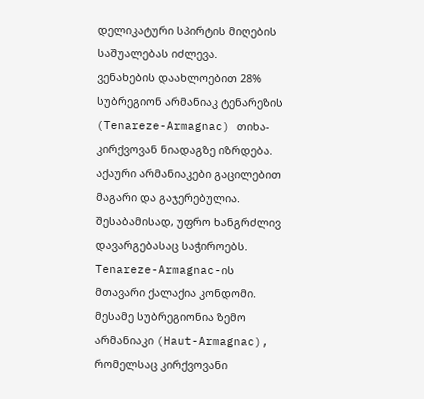დელიკატური სპირტის მიღების საშუალებას იძლევა.
ვენახების დაახლოებით 28% სუბრეგიონ არმანიაკ ტენარეზის (Tenareze-Armagnac) თიხა-კირქვოვან ნიადაგზე იზრდება. აქაური არმანიაკები გაცილებით მაგარი და გაჯერებულია. შესაბამისად, უფრო ხანგრძლივ დავარგებასაც საჭიროებს. Tenareze-Armagnac-ის მთავარი ქალაქია კონდომი.
მესამე სუბრეგიონია ზემო არმანიაკი (Haut-Armagnac), რომელსაც კირქვოვანი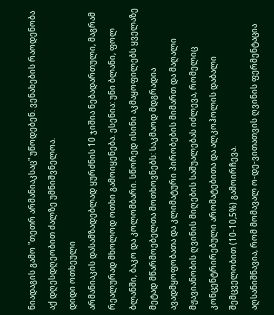ნიადაგის გამო "თეთრ არმანიაკსაც" უწოდებენ. ვენახების რაოდენობა აქ დღესდღეობით ძალზე უმნიშვნელოა.
დიდი ოთხეული
არმანიაკის დასამზადებლად ყურძნის 10 ჯიშია ნებადართული, მაგრამ რეალურად მხოლოდ ოთხი გამოიყენება. ესენია: უნი ბლანი, ფოლ ბლანში, ბაკო და კოლომბარი. სწორედ ისინი აკმაყოფილებს ყველაზე მეტად მწარმოებელთა მოთხოვნებს: საკმაოდ მდგრადია ავადმყოფობათა და კლიმატური პირობების მიმართ და მაღალი მჟავიანობის ღვინის მიღების საშუალებას იძლევა, რომელიც კონცენტრირებული არომატებითა და ალკოჰოლის დაბალი შემცველობით (10-10,5%) გამოირჩევა.
აღსანიშნავია, რომ მომავალ ო-დე-ვითათვის ღვინის ფერმენტაცია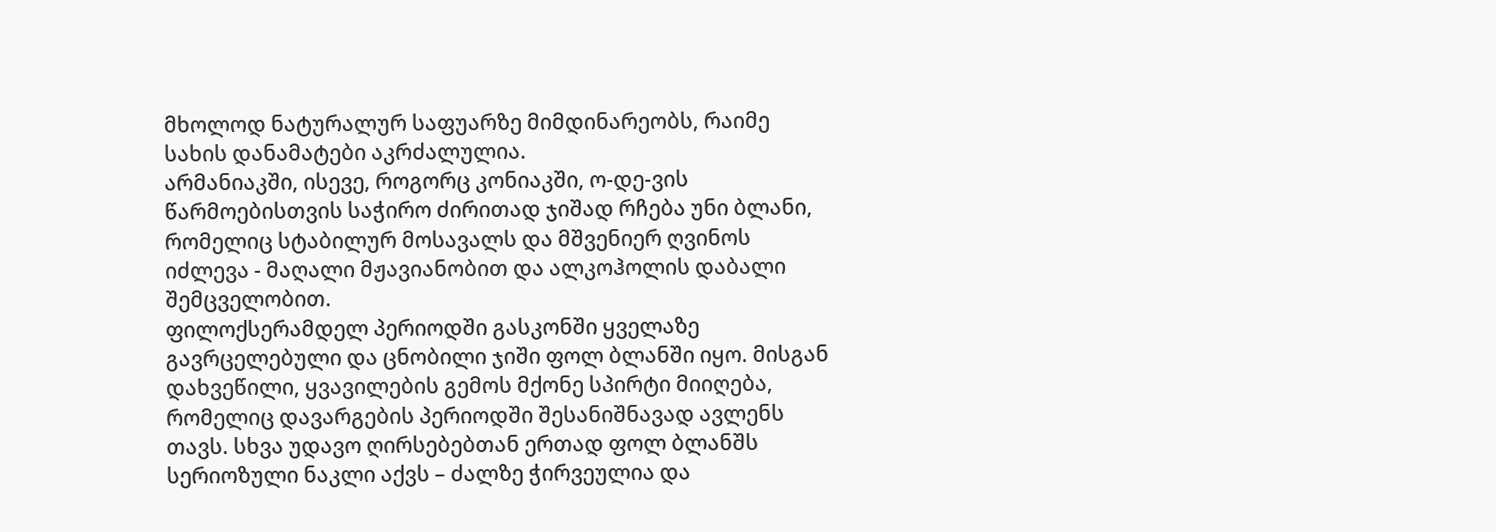მხოლოდ ნატურალურ საფუარზე მიმდინარეობს, რაიმე სახის დანამატები აკრძალულია.
არმანიაკში, ისევე, როგორც კონიაკში, ო-დე-ვის წარმოებისთვის საჭირო ძირითად ჯიშად რჩება უნი ბლანი, რომელიც სტაბილურ მოსავალს და მშვენიერ ღვინოს იძლევა - მაღალი მჟავიანობით და ალკოჰოლის დაბალი შემცველობით.
ფილოქსერამდელ პერიოდში გასკონში ყველაზე გავრცელებული და ცნობილი ჯიში ფოლ ბლანში იყო. მისგან დახვეწილი, ყვავილების გემოს მქონე სპირტი მიიღება, რომელიც დავარგების პერიოდში შესანიშნავად ავლენს თავს. სხვა უდავო ღირსებებთან ერთად ფოლ ბლანშს სერიოზული ნაკლი აქვს – ძალზე ჭირვეულია და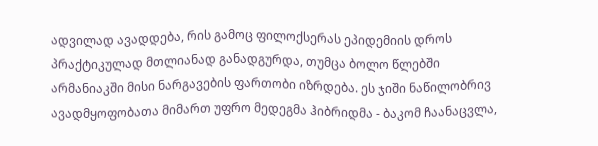ადვილად ავადდება, რის გამოც ფილოქსერას ეპიდემიის დროს პრაქტიკულად მთლიანად განადგურდა, თუმცა ბოლო წლებში არმანიაკში მისი ნარგავების ფართობი იზრდება. ეს ჯიში ნაწილობრივ ავადმყოფობათა მიმართ უფრო მედეგმა ჰიბრიდმა - ბაკომ ჩაანაცვლა,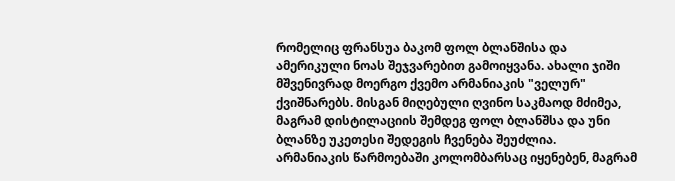რომელიც ფრანსუა ბაკომ ფოლ ბლანშისა და ამერიკული ნოას შეჯვარებით გამოიყვანა. ახალი ჯიში მშვენივრად მოერგო ქვემო არმანიაკის "ველურ" ქვიშნარებს. მისგან მიღებული ღვინო საკმაოდ მძიმეა, მაგრამ დისტილაციის შემდეგ ფოლ ბლანშსა და უნი ბლანზე უკეთესი შედეგის ჩვენება შეუძლია.
არმანიაკის წარმოებაში კოლომბარსაც იყენებენ, მაგრამ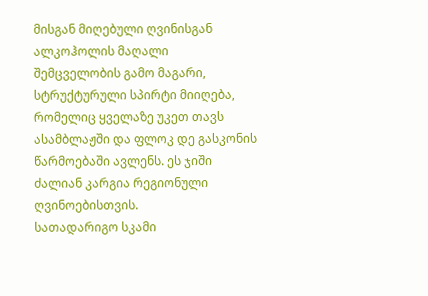მისგან მიღებული ღვინისგან ალკოჰოლის მაღალი შემცველობის გამო მაგარი, სტრუქტურული სპირტი მიიღება, რომელიც ყველაზე უკეთ თავს ასამბლაჟში და ფლოკ დე გასკონის წარმოებაში ავლენს. ეს ჯიში ძალიან კარგია რეგიონული ღვინოებისთვის.
სათადარიგო სკამი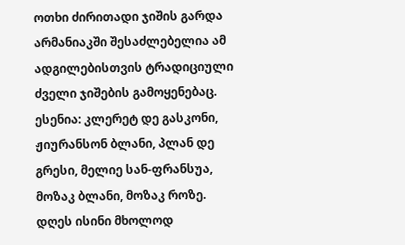ოთხი ძირითადი ჯიშის გარდა არმანიაკში შესაძლებელია ამ ადგილებისთვის ტრადიციული ძველი ჯიშების გამოყენებაც. ესენია: კლერეტ დე გასკონი, ჟიურანსონ ბლანი, პლან დე გრესი, მელიე სან-ფრანსუა, მოზაკ ბლანი, მოზაკ როზე. დღეს ისინი მხოლოდ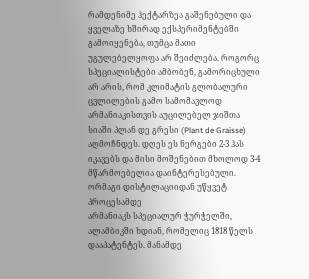რამდენიმე ჰექტარზეა გაშენებული და ყველაზე ხშირად ექსპერიმენტებში გამოიყენება, თუმცა მათი უგულებელყოფა არ შეიძლება. როგორც სპეციალისტები ამბობენ, გამორიცხული არ არის, რომ კლიმატის გლობალური ცვლილების გამო სამომავლოდ არმანიაკისთვის აუცილებელ ჯიშთა სიაში პლან დე გრესი (Plant de Graisse) აღმოჩნდეს. დღეს ეს ნერგები 2-3 ჰას იკავებს და მისი მოშენებით მხოლოდ 3-4 მწარმოებელია დაინტერესებული.
ორმაგი დისტილაციიდან უწყვეტ პროცესამდე
არმანიაკს სპეციალურ ჭურჭელში, ალამბიკში ხდიან, რომელიც 1818 წელს დააპატენტეს. მანამდე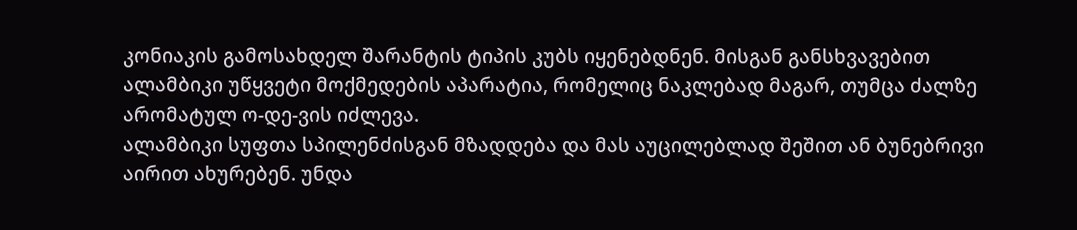კონიაკის გამოსახდელ შარანტის ტიპის კუბს იყენებდნენ. მისგან განსხვავებით ალამბიკი უწყვეტი მოქმედების აპარატია, რომელიც ნაკლებად მაგარ, თუმცა ძალზე არომატულ ო-დე-ვის იძლევა.
ალამბიკი სუფთა სპილენძისგან მზადდება და მას აუცილებლად შეშით ან ბუნებრივი აირით ახურებენ. უნდა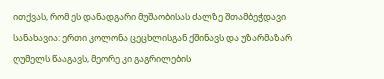ითქვას, რომ ეს დანადგარი მუშაობისას ძალზე შთამბეჭდავი სანახავია: ერთი კოლონა ცეცხლისგან ქშინავს და უზარმაზარ ღუმელს წააგავს, მეორე კი გაგრილების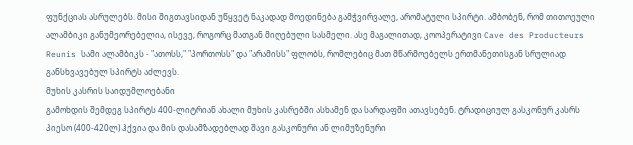ფუნქციას ასრულებს. მისი შიგთავსიდან უწყვეტ ნაკადად მოედინება გამჭვირვალე, არომატული სპირტი. ამბობენ, რომ თითოეული ალამბიკი განუმეორებელია, ისევე, როგორც მათგან მიღებული სასმელი. ასე მაგალითად, კოოპერატივი Cave des Producteurs Reunis სამი ალამბიკს - "ათოსს," "პორთოსს" და "არამისს" ფლობს, რომლებიც მათ მწარმოებელს ერთმანეთისგან სრულიად განსხვავებულ სპირტს აძლევს.
მუხის კასრის საიდუმლოებანი
გამოხდის შემდეგ სპირტს 400-ლიტრიან ახალი მუხის კასრებში ასხამენ და სარდაფში ათავსებენ. ტრადიციულ გასკონურ კასრს პიესო (400-420ლ) ჰქვია და მის დასამზადებლად შავი გასკონური ან ლიმუზენური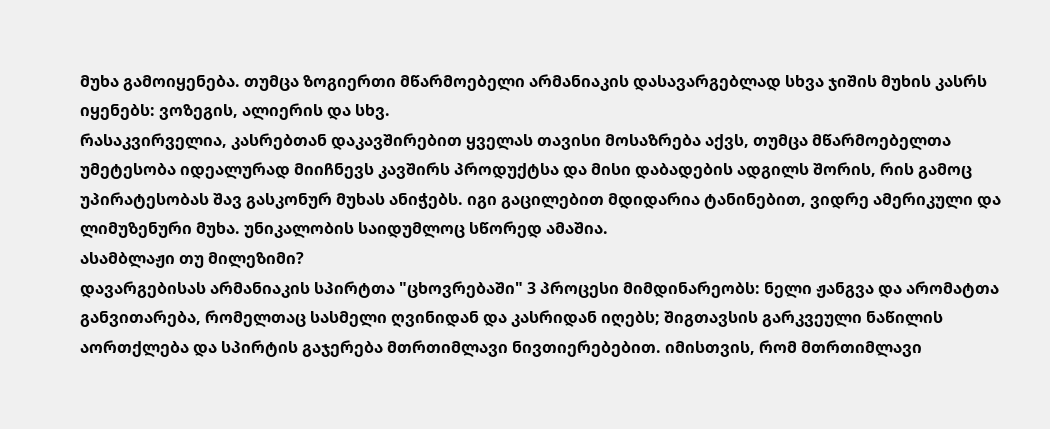მუხა გამოიყენება. თუმცა ზოგიერთი მწარმოებელი არმანიაკის დასავარგებლად სხვა ჯიშის მუხის კასრს იყენებს: ვოზეგის, ალიერის და სხვ.
რასაკვირველია, კასრებთან დაკავშირებით ყველას თავისი მოსაზრება აქვს, თუმცა მწარმოებელთა უმეტესობა იდეალურად მიიჩნევს კავშირს პროდუქტსა და მისი დაბადების ადგილს შორის, რის გამოც უპირატესობას შავ გასკონურ მუხას ანიჭებს. იგი გაცილებით მდიდარია ტანინებით, ვიდრე ამერიკული და ლიმუზენური მუხა. უნიკალობის საიდუმლოც სწორედ ამაშია.
ასამბლაჟი თუ მილეზიმი?
დავარგებისას არმანიაკის სპირტთა "ცხოვრებაში" 3 პროცესი მიმდინარეობს: ნელი ჟანგვა და არომატთა განვითარება, რომელთაც სასმელი ღვინიდან და კასრიდან იღებს; შიგთავსის გარკვეული ნაწილის აორთქლება და სპირტის გაჯერება მთრთიმლავი ნივთიერებებით. იმისთვის, რომ მთრთიმლავი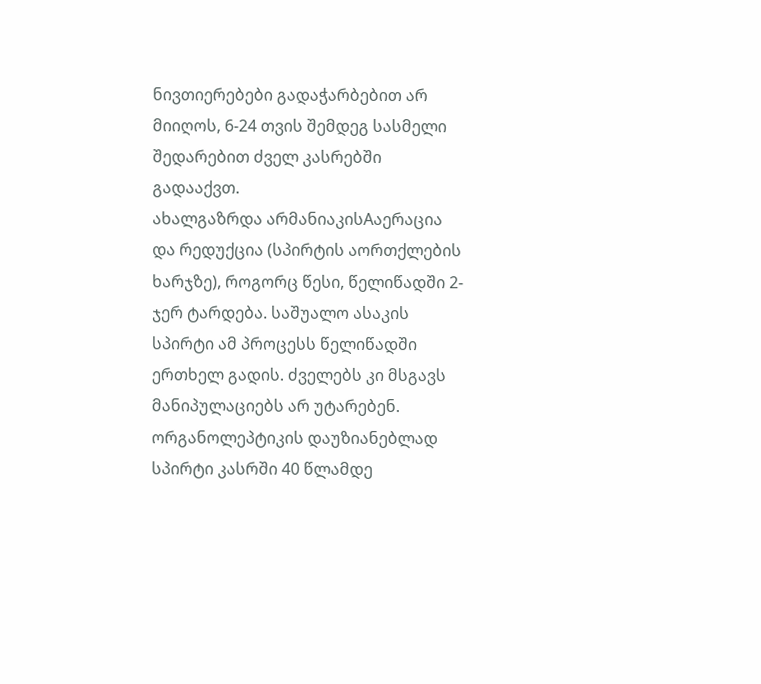ნივთიერებები გადაჭარბებით არ მიიღოს, 6-24 თვის შემდეგ სასმელი შედარებით ძველ კასრებში გადააქვთ.
ახალგაზრდა არმანიაკისAაერაცია და რედუქცია (სპირტის აორთქლების ხარჯზე), როგორც წესი, წელიწადში 2-ჯერ ტარდება. საშუალო ასაკის სპირტი ამ პროცესს წელიწადში ერთხელ გადის. ძველებს კი მსგავს მანიპულაციებს არ უტარებენ. ორგანოლეპტიკის დაუზიანებლად სპირტი კასრში 40 წლამდე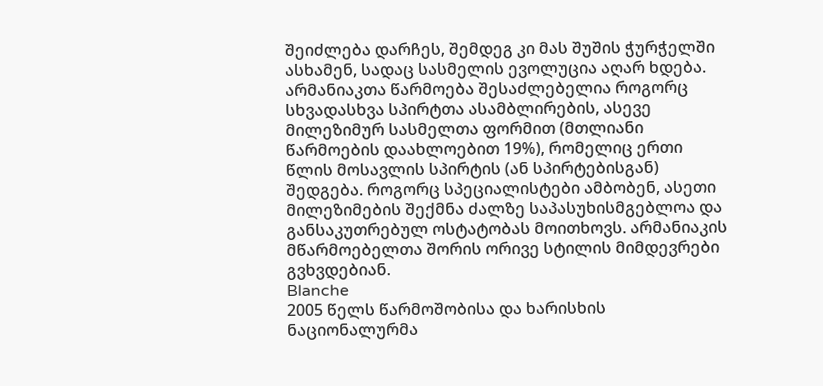შეიძლება დარჩეს, შემდეგ კი მას შუშის ჭურჭელში ასხამენ, სადაც სასმელის ევოლუცია აღარ ხდება.
არმანიაკთა წარმოება შესაძლებელია როგორც სხვადასხვა სპირტთა ასამბლირების, ასევე მილეზიმურ სასმელთა ფორმით (მთლიანი წარმოების დაახლოებით 19%), რომელიც ერთი წლის მოსავლის სპირტის (ან სპირტებისგან) შედგება. როგორც სპეციალისტები ამბობენ, ასეთი მილეზიმების შექმნა ძალზე საპასუხისმგებლოა და განსაკუთრებულ ოსტატობას მოითხოვს. არმანიაკის მწარმოებელთა შორის ორივე სტილის მიმდევრები გვხვდებიან.
Blanche
2005 წელს წარმოშობისა და ხარისხის ნაციონალურმა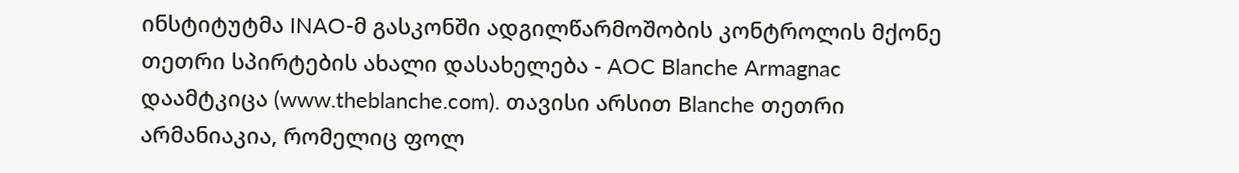ინსტიტუტმა INAO-მ გასკონში ადგილწარმოშობის კონტროლის მქონე თეთრი სპირტების ახალი დასახელება - AOC Blanche Armagnac დაამტკიცა (www.theblanche.com). თავისი არსით Blanche თეთრი არმანიაკია, რომელიც ფოლ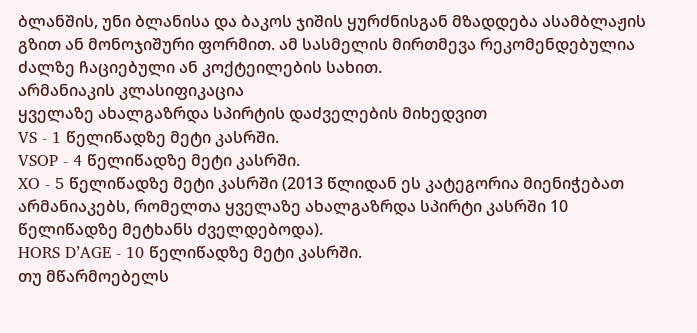ბლანშის, უნი ბლანისა და ბაკოს ჯიშის ყურძნისგან მზადდება ასამბლაჟის გზით ან მონოჯიშური ფორმით. ამ სასმელის მირთმევა რეკომენდებულია ძალზე ჩაციებული ან კოქტეილების სახით.
არმანიაკის კლასიფიკაცია
ყველაზე ახალგაზრდა სპირტის დაძველების მიხედვით
VS - 1 წელიწადზე მეტი კასრში.
VSOP - 4 წელიწადზე მეტი კასრში.
XO - 5 წელიწადზე მეტი კასრში (2013 წლიდან ეს კატეგორია მიენიჭებათ არმანიაკებს, რომელთა ყველაზე ახალგაზრდა სპირტი კასრში 10 წელიწადზე მეტხანს ძველდებოდა).
HORS D’AGE - 10 წელიწადზე მეტი კასრში.
თუ მწარმოებელს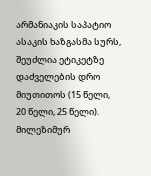არმანიაკის საპატიო ასაკის ხაზგასმა სურს, შეუძლია ეტიკეტზე დაძველების დრო მიუთითოს (15 წელი, 20 წელი, 25 წელი).
მილეზიმურ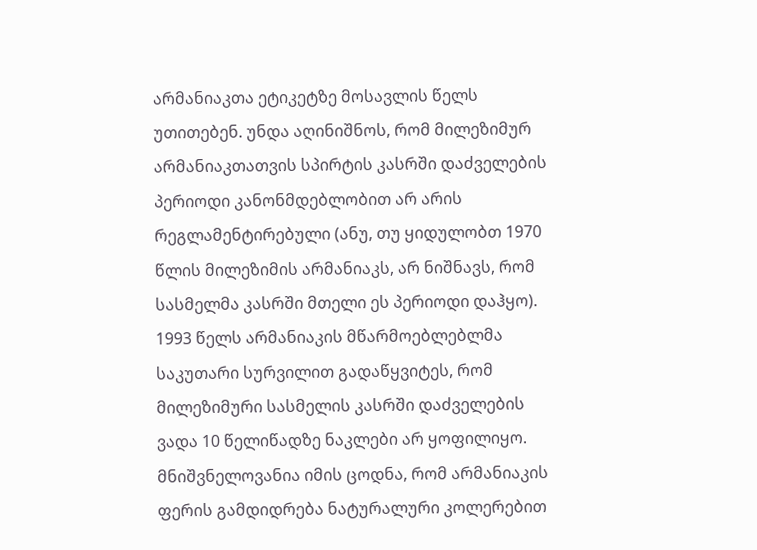არმანიაკთა ეტიკეტზე მოსავლის წელს უთითებენ. უნდა აღინიშნოს, რომ მილეზიმურ არმანიაკთათვის სპირტის კასრში დაძველების პერიოდი კანონმდებლობით არ არის რეგლამენტირებული (ანუ, თუ ყიდულობთ 1970 წლის მილეზიმის არმანიაკს, არ ნიშნავს, რომ სასმელმა კასრში მთელი ეს პერიოდი დაჰყო). 1993 წელს არმანიაკის მწარმოებლებლმა საკუთარი სურვილით გადაწყვიტეს, რომ მილეზიმური სასმელის კასრში დაძველების ვადა 10 წელიწადზე ნაკლები არ ყოფილიყო.
მნიშვნელოვანია იმის ცოდნა, რომ არმანიაკის ფერის გამდიდრება ნატურალური კოლერებით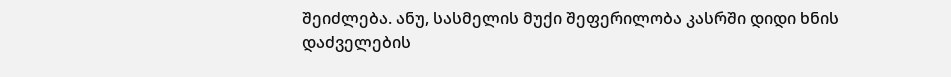შეიძლება. ანუ, სასმელის მუქი შეფერილობა კასრში დიდი ხნის დაძველების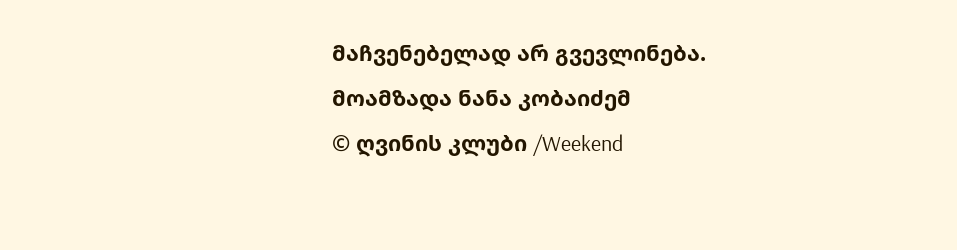მაჩვენებელად არ გვევლინება.
მოამზადა ნანა კობაიძემ
© ღვინის კლუბი /Weekend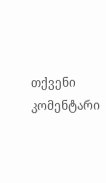თქვენი კომენტარი